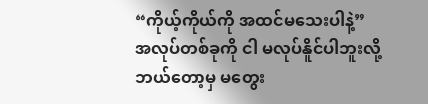“ကိုယ့်ကိုယ်ကို အထင်မသေးပါနဲ့”
အလုပ်တစ်ခုကို ငါ မလုပ်နိူင်ပါဘူးလို့
ဘယ်တော့မှ မတွေး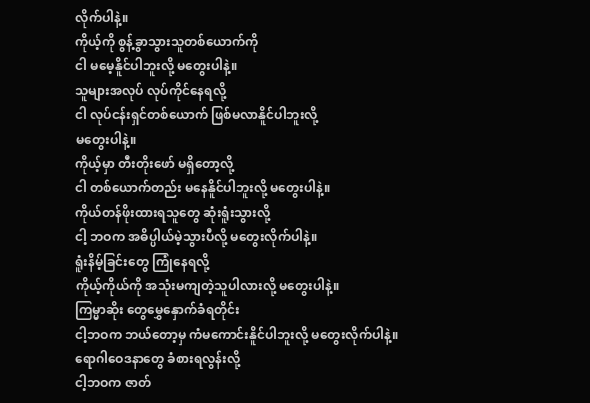လိုက်ပါနဲ့။
ကိုယ့်ကို စွန့်ခွာသွားသူတစ်ယောက်ကို
ငါ မမေ့နိူင်ပါဘူးလို့ မတွေးပါနဲ့။
သူများအလုပ် လုပ်ကိုင်နေရလို့
ငါ လုပ်ငန်းရှင်တစ်ယောက် ဖြစ်မလာနိူင်ပါဘူးလို့
မတွေးပါနဲ့။
ကိုယ့်မှာ တီးတိုးဖော် မရှိတော့လို့
ငါ တစ်ယောက်တည်း မနေနိူင်ပါဘူးလို့ မတွေးပါနဲ့။
ကိုယ်တန်ဖိုးထားရသူတွေ ဆုံးရူံးသွားလို့
ငါ့ ဘဝက အဓိပ္ပါယ်မဲ့သွားပီလို့ မတွေးလိုက်ပါနဲ့။
ရူံးနိမ့်ခြင်းတွေ ကြုံနေရလို့
ကိုယ့်ကိုယ်ကို အသုံးမကျတဲ့သူပါလားလို့ မတွေးပါနဲ့။
ကြမ္မာဆိုး တွေမွှေနှောက်ခံရတိုင်း
ငါ့ဘဝက ဘယ်တော့မှ ကံမကောင်းနိူင်ပါဘူးလို့ မတွေးလိုက်ပါနဲ့။
ရောဂါဝေဒနာတွေ ခံစားရလွန်းလို့
ငါ့ဘဝက ဇာတ်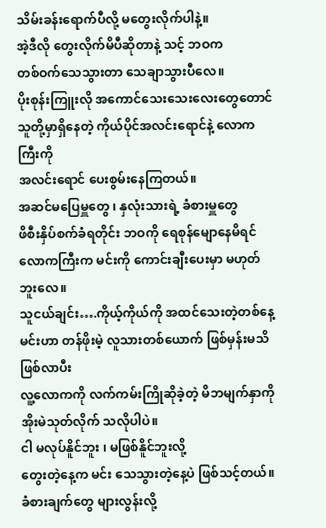သိမ်းခန်းရောက်ပီလို့ မတွေးလိုက်ပါနဲ့။
အဲ့ဒီလို တွေးလိုက်မိပီဆိုတာနဲ့ သင့် ဘဝက
တစ်ဝက်သေသွားတာ သေချာသွားပီလေ။
ပိုးစုန်းကြူးလို အကောင်သေးသေးလေးတွေတောင်
သူတို့မှာရှိနေတဲ့ ကိုယ်ပိုင်အလင်းရောင်နဲ့ လောကကြီးကို
အလင်းရောင် ပေးစွမ်းနေကြတယ်။
အဆင်မပြေမှူတွေ ၊ နှလုံးသားရဲ့ ခံစားမှူတွေ
ဖိစီးနှိပ်စက်ခံရတိုင်း ဘဝကို ရေစုန်မျောနေမိရင်
လောကကြီးက မင်းကို ကောင်းချီးပေးမှာ မဟုတ်ဘူးလေ။
သူငယ်ချင်း….ကိုယ့်ကိုယ်ကို အထင်သေးတဲ့တစ်နေ့
မင်းဟာ တန်ဖိုးမဲ့ လူသားတစ်ယောက် ဖြစ်မှန်းမသိဖြစ်လာပီး
လူ့လောကကို လက်ကမ်းကြိုဆိုခဲ့တဲ့ မိဘမျက်နှာကို
အိုးမဲသုတ်လိုက် သလိုပါပဲ။
ငါ မလုပ်နိူင်ဘူး ၊ မဖြစ်နိူင်ဘူးလို့
တွေးတဲ့နေ့က မင်း သေသွားတဲ့နေ့ပဲ ဖြစ်သင့်တယ်။
ခံစားချက်တွေ များလွန်းလို့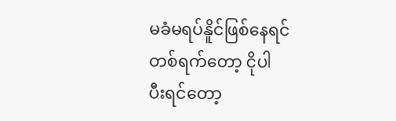မခံမရပ်နိူင်ဖြစ်နေရင်
တစ်ရက်တော့ ငိုပါ
ပီးရင်တော့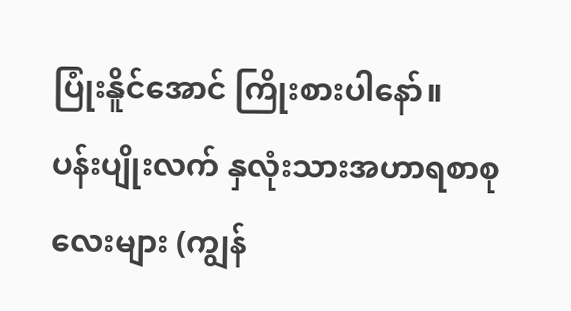ပြုံးနိူင်အောင် ကြိုးစားပါနော်။
ပန်းပျိုးလက် နှလုံးသားအဟာရစာစုလေးများ (ကျွန်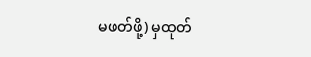မဖတ်ဖို့) မှထုတ်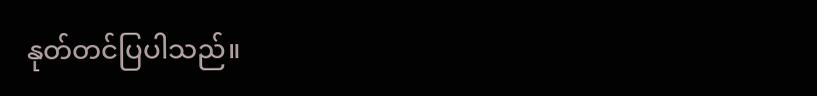နုတ်တင်ပြပါသည်။